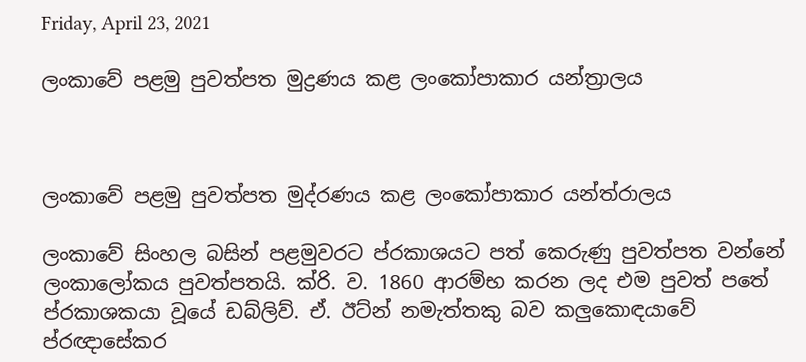Friday, April 23, 2021

ලංකාවේ පළමු පුවත්පත මුද්‍රණය කළ ලංකෝපාකාර යන්ත්‍රාලය



ලංකාවේ පළමු පුවත්පත මුද්රණය කළ ලංකෝපාකාර යන්ත්රාලය

ලංකාවේ සිංහල බසින් පළමුවරට ප්රකාශයට පත් කෙරුණු පුවත්පත වන්නේ ලංකාලෝකය පුවත්පතයි. ක්රි. ව. 1860 ආරම්භ කරන ලද එම පුවත් පතේ ප්රකාශකයා වූයේ ඩබ්ලිව්. ඒ. ඊට්න් නමැත්තකු බව කලුකොඳයාවේ ප්රඥාසේකර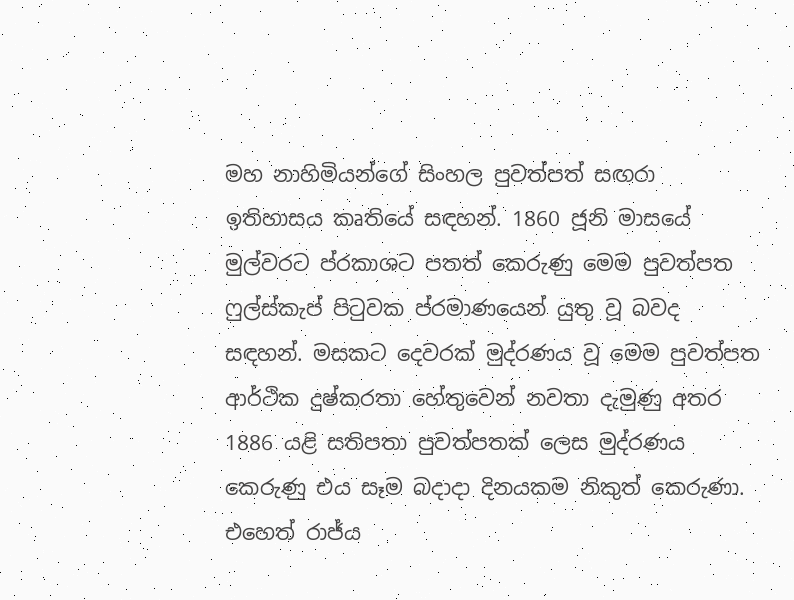මහ නාහිමියන්ගේ සිංහල පුවත්පත් සඟරා ඉතිහාසය කෘතියේ සඳහන්. 1860 ජූනි මාසයේ මුල්වරට ප්රකාශට පතත් කෙරුණු මෙම පුවත්පත ෆුල්ස්කැප් පිටුවක ප්රමාණයෙන් යුතු වූ බවද සඳහන්. මසකට දෙවරක් මුද්රණය වූ මෙම පුවත්පත ආර්ථික දුෂ්කරතා හේතුවෙන් නවතා දැමුණු අතර 1886 යළි සතිපතා පුවත්පතක් ලෙස මුද්රණය කෙරුණු එය සෑම බදාදා දිනයකම නිකුත් කෙරුණා.
එහෙත් රාජ්ය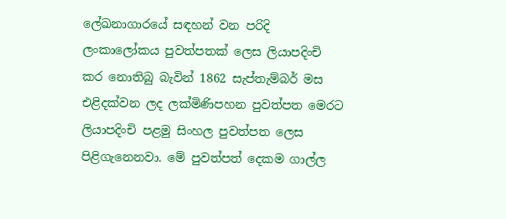ලේඛනාගාරයේ සඳහන් වන පරිදි ලංකාලෝකය පුවත්පතක් ලෙස ලියාපදිංචි කර නොතිබු බැවින් 1862 සැප්තැම්බර් මස එළිදක්වන ලද ලක්මිණිපහන පුවත්පත මෙරට ලියාපදිංචි පළමු සිංහල පුවත්පත ලෙස පිළිගැනෙනවා. මේ පුවත්පත් දෙකම ගාල්ල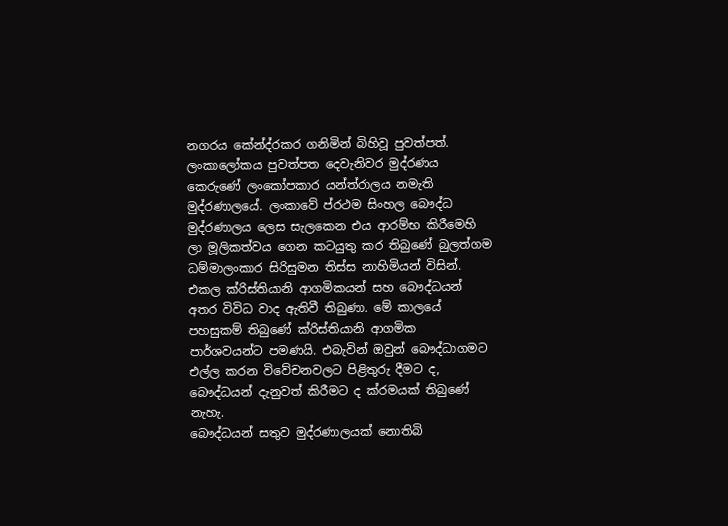නගරය කේන්ද්රකර ගනිමින් බිහිවූ පුවත්පත්.
ලංකාලෝකය පුවත්පත දෙවැනිවර මුද්රණය කෙරුණේ ලංකෝපකාර යන්ත්රාලය නමැති මුද්රණාලයේ. ලංකාවේ ප්රථම සිංහල බෞද්ධ මුද්රණාලය ලෙස සැලකෙන එය ආරම්භ කිරීමෙහි ලා මූලිකත්වය ගෙන කටයුතු කර තිබුණේ බුලත්ගම ධම්මාලංකාර සිරිසුමන තිස්ස නාහිමියන් විසින්. එකල ක්රිස්තියානි ආගමිකයන් සහ බෞද්ධයන් අතර විවිධ වාද ඇතිවී තිබුණා. මේ කාලයේ පහසුකම් තිබුණේ ක්රිස්තියානි ආගමික පාර්ශවයන්ට පමණයි. එබැවින් ඔවුන් බෞද්ධාගමට එල්ල කරන විවේචනවලට පිළිතුරු දීමට ද, බෞද්ධයන් දැනුවත් කිරීමට ද ක්රමයක් තිබුණේ නැහැ.
බෞද්ධයන් සතුව මුද්රණාලයක් නොතිබි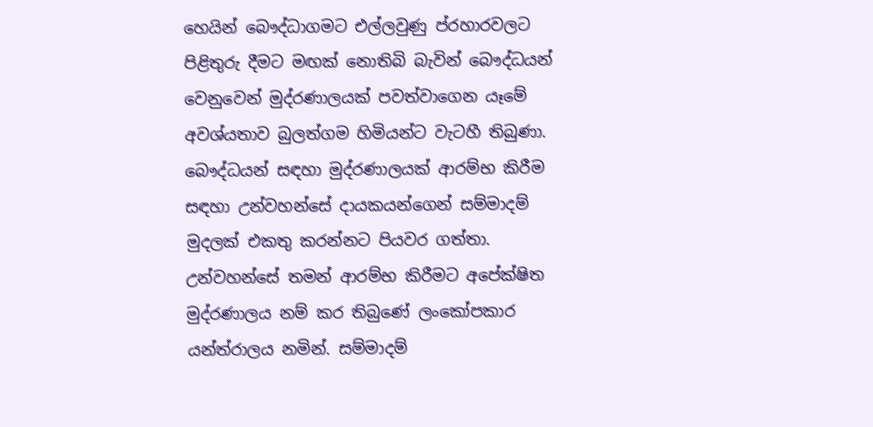හෙයින් බෞද්ධාගමට එල්ලවුණු ප්රහාරවලට පිළිතුරු දීමට මඟක් නොතිබි බැවින් බෞද්ධයන් වෙනුවෙන් මුද්රණාලයක් පවත්වාගෙන යෑමේ අවශ්යතාව බුලත්ගම හිමියන්ට වැටහී තිබුණා. බෞද්ධයන් සඳහා මුද්රණාලයක් ආරම්භ කිරීම සඳහා උන්වහන්සේ දායකයන්ගෙන් සම්මාදම් මුදලක් එකතු කරන්නට පියවර ගත්තා. උන්වහන්සේ තමන් ආරම්භ කිරීමට අපේක්ෂිත මුද්රණාලය නම් කර තිබුණේ ලංකෝපකාර යන්ත්රාලය නමින්. සම්මාදම්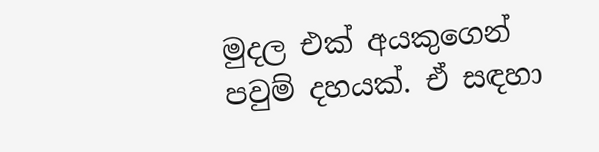මුදල එක් අයකුගෙන් පවුම් දහයක්. ඒ සඳහා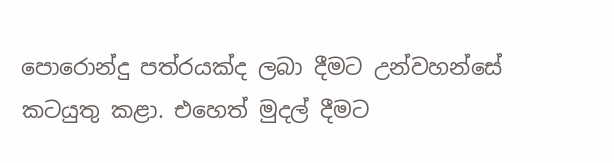පොරොන්දු පත්රයක්ද ලබා දීමට උන්වහන්සේ කටයුතු කළා. එහෙත් මුදල් දීමට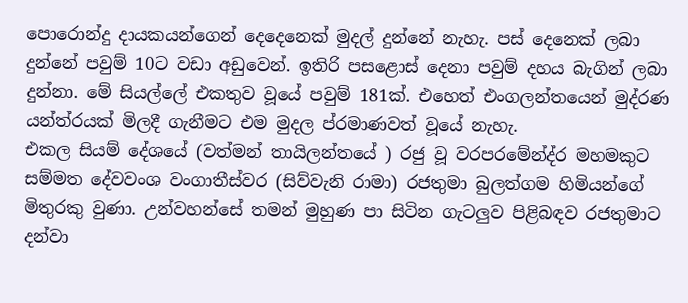පොරොන්දු දායකයන්ගෙන් දෙදෙනෙක් මුදල් දුන්නේ නැහැ. පස් දෙනෙක් ලබා දුන්නේ පවුම් 10ට වඩා අඩුවෙන්. ඉතිරි පසළොස් දෙනා පවුම් දහය බැගින් ලබා දුන්නා. මේ සියල්ලේ එකතුව වූයේ පවුම් 181ක්. එහෙත් එංගලන්තයෙන් මුද්රණ යන්ත්රයක් මිලදී ගැනීමට එම මුදල ප්රමාණවත් වූයේ නැහැ.
එකල සියම් දේශයේ (වත්මන් තායිලන්තයේ ) රජු වූ වරපරමේන්ද්ර මහමකුට සම්මත දේවවංශ වංගාතීස්වර (සිව්වැනි රාමා) රජතුමා බුලත්ගම හිමියන්ගේ මිතුරකු වුණා. උන්වහන්සේ තමන් මුහුණ පා සිටින ගැටලුව පිළිබඳව රජතුමාට දන්වා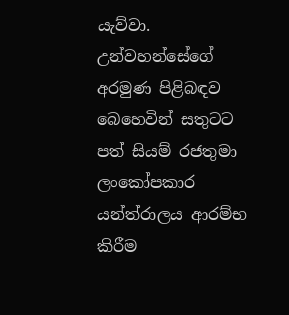යැව්වා. උන්වහන්සේගේ අරමුණ පිළිබඳව බෙහෙවින් සතුටට පත් සියම් රජතුමා ලංකෝපකාර යන්ත්රාලය ආරම්භ කිරීම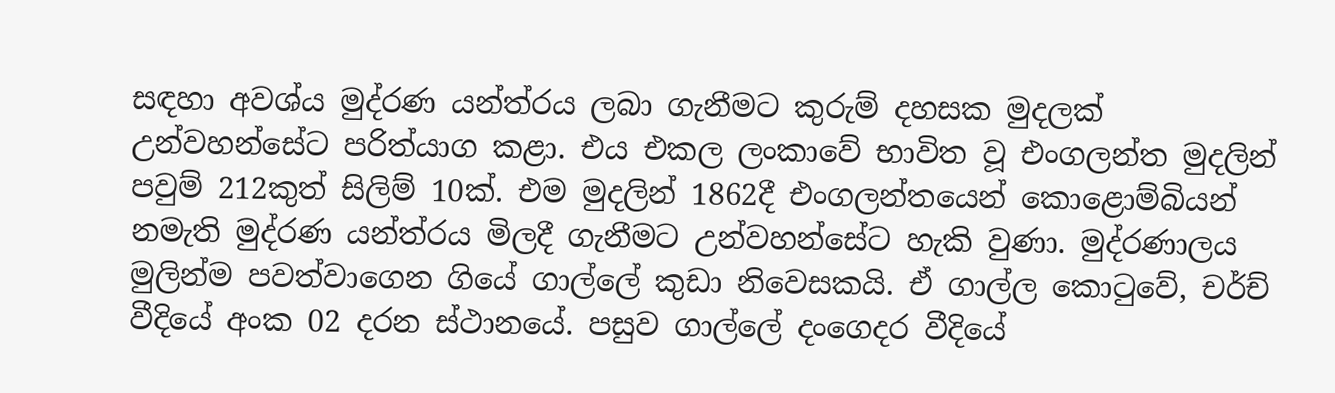සඳහා අවශ්ය මුද්රණ යන්ත්රය ලබා ගැනීමට කුරුම් දහසක මුදලක් උන්වහන්සේට පරිත්යාග කළා. එය එකල ලංකාවේ භාවිත වූ එංගලන්ත මුදලින් පවුම් 212කුත් සිලිම් 10ක්. එම මුදලින් 1862දී එංගලන්තයෙන් කොළොම්බියන් නමැති මුද්රණ යන්ත්රය මිලදී ගැනීමට උන්වහන්සේට හැකි වුණා. මුද්රණාලය මුලින්ම පවත්වාගෙන ගියේ ගාල්ලේ කුඩා නිවෙසකයි. ඒ ගාල්ල කොටුවේ, චර්ච් වීදියේ අංක 02 දරන ස්ථානයේ. පසුව ගාල්ලේ දංගෙදර වීදියේ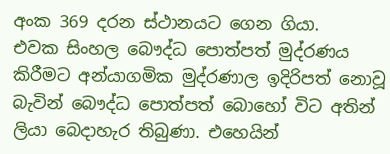අංක 369 දරන ස්ථානයට ගෙන ගියා.
එවක සිංහල බෞද්ධ පොත්පත් මුද්රණය කිරීමට අන්යාගමික මුද්රණාල ඉදිරිපත් නොවූ බැවින් බෞද්ධ පොත්පත් බොහෝ විට අතින් ලියා බෙදාහැර තිබුණා. එහෙයින්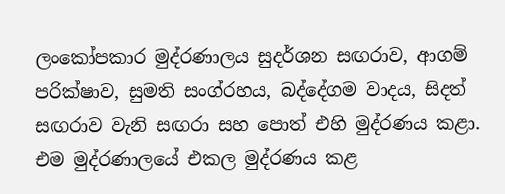ලංකෝපකාර මුද්රණාලය සුදර්ශන සඟරාව, ආගම් පරික්ෂාව, සුමති සංග්රහය, බද්දේගම වාදය, සිදත් සඟරාව වැනි සඟරා සහ පොත් එහි මුද්රණය කළා. එම මුද්රණාලයේ එකල මුද්රණය කළ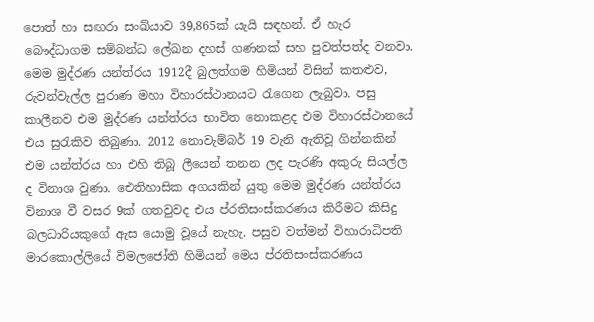පොත් හා සඟරා සංඛ්යාව 39,865ක් යැයි සඳහන්. ඒ හැර බෞද්ධාගම සම්බන්ධ ලේඛන දහස් ගණනක් සහ පුවත්පත්ද වනවා.
මෙම මුද්රණ යන්ත්රය 1912දී බුලත්ගම හිමියන් විසින් කතළුව, රුවන්වැල්ල පුරාණ මහා විහාරස්ථානයට රැගෙන ලැබුවා. පසු කාලීනව එම මුද්රණ යන්ත්රය භාවිත නොකළද එම විහාරස්ථානයේ එය සුරැකිව තිබුණා. 2012 නොවැම්බර් 19 වැනි ඇතිවූ ගින්නකින් එම යන්ත්රය හා එහි තිබූ ලීයෙන් තනන ලද පැරණි අකුරු සියල්ල ද විනාශ වුණා. ඓතිහාසික අගයකින් යුතු මෙම මුද්රණ යන්ත්රය විනාශ වී වසර 9ක් ගතවුවද එය ප්රතිසංස්කරණය කිරීමට කිසිදු බලධාරියකුගේ ඇස යොමු වූයේ නැහැ. පසුව වත්මන් විහාරාධිපති මාරකොල්ලියේ විමලජෝති හිමියන් මෙය ප්රතිසංස්කරණය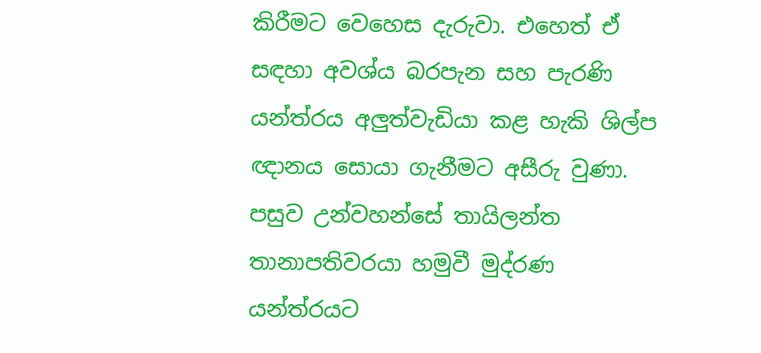කිරීමට වෙහෙස දැරුවා. එහෙත් ඒ සඳහා අවශ්ය බරපැන සහ පැරණි යන්ත්රය අලුත්වැඩියා කළ හැකි ශිල්ප ඥානය සොයා ගැනීමට අසීරු වුණා. පසුව උන්වහන්සේ තායිලන්ත තානාපතිවරයා හමුවී මුද්රණ යන්ත්රයට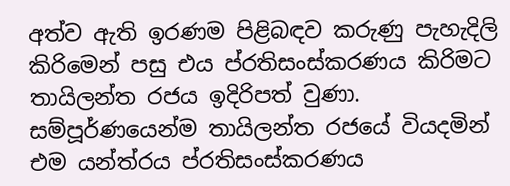අත්ව ඇති ඉරණම පිළිබඳව කරුණු පැහැදිලි කිරිමෙන් පසු එය ප්රතිසංස්කරණය කිරිමට තායිලන්ත රජය ඉදිරිපත් වුණා. සම්පූර්ණයෙන්ම තායිලන්ත රජයේ වියදමින් එම යන්ත්රය ප්රතිසංස්කරණය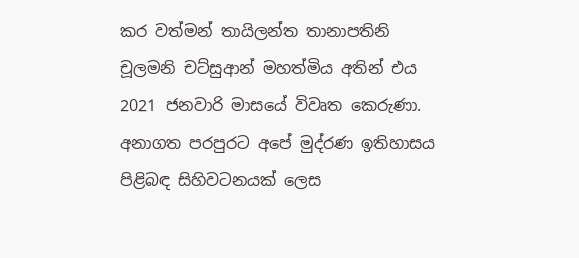කර වත්මන් තායිලන්ත තානාපතිනි චූලමනි චට්සුආන් මහත්මිය අතින් එය 2021 ජනවාරි මාසයේ විවෘත කෙරුණා. අනාගත පරපුරට අපේ මුද්රණ ඉතිහාසය පිළිබඳ සිහිවටනයක් ලෙස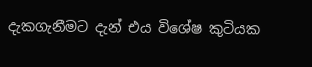දැකගැනීමට දැන් එය විශේෂ කුටියක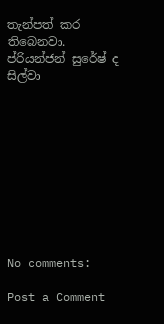තැන්පත් කර තිබෙනවා.
ප්රියන්ජන් සුරේෂ් ද සිල්වා










No comments:

Post a Comment